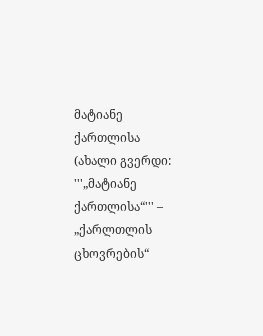მატიანე ქართლისა
(ახალი გვერდი: '''„მატიანე ქართლისა“''' – „ქარლთლის ცხოვრების“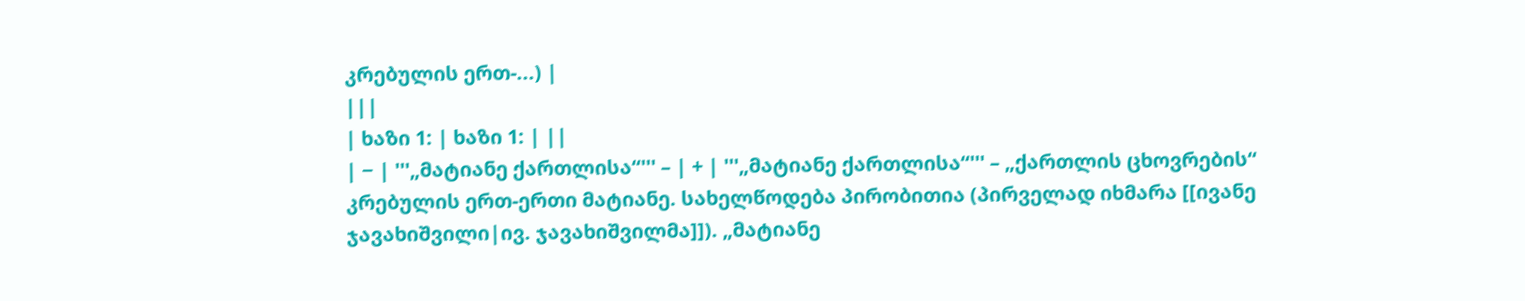კრებულის ერთ-...) |
|||
| ხაზი 1: | ხაზი 1: | ||
| − | '''„მატიანე ქართლისა“''' – | + | '''„მატიანე ქართლისა“''' – „ქართლის ცხოვრების“ კრებულის ერთ-ერთი მატიანე. სახელწოდება პირობითია (პირველად იხმარა [[ივანე ჯავახიშვილი|ივ. ჯავახიშვილმა]]). „მატიანე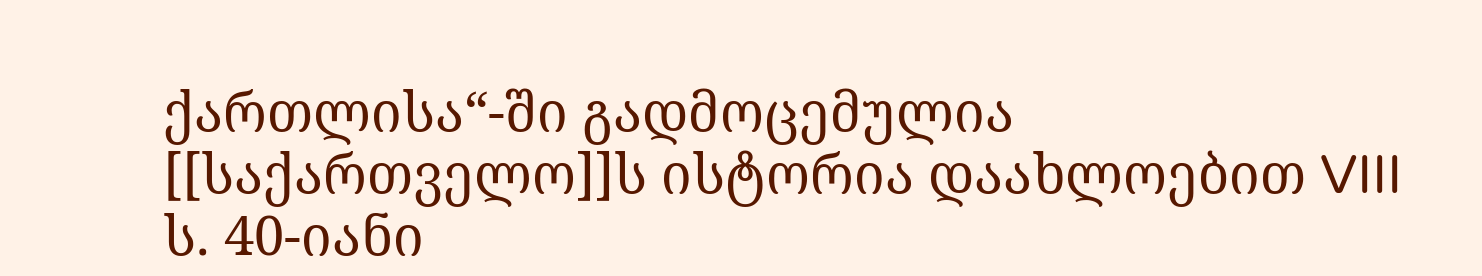ქართლისა“-ში გადმოცემულია [[საქართველო]]ს ისტორია დაახლოებით VIII ს. 40-იანი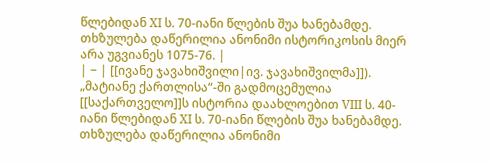წლებიდან XI ს. 70-იანი წლების შუა ხანებამდე. თხზულება დაწერილია ანონიმი ისტორიკოსის მიერ არა უგვიანეს 1075-76. |
| − | [[ივანე ჯავახიშვილი|ივ. ჯავახიშვილმა]]). „მატიანე ქართლისა“-ში გადმოცემულია [[საქართველო]]ს ისტორია დაახლოებით VIII ს. 40-იანი წლებიდან XI ს. 70-იანი წლების შუა ხანებამდე. თხზულება დაწერილია ანონიმი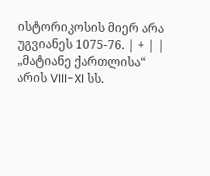ისტორიკოსის მიერ არა უგვიანეს 1075-76. | + | |
„მატიანე ქართლისა“ არის VIII-XI სს.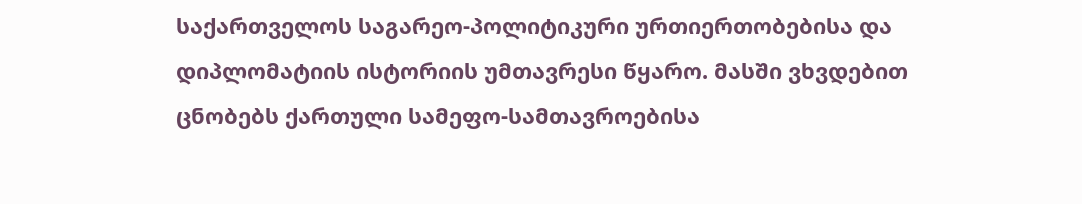საქართველოს საგარეო-პოლიტიკური ურთიერთობებისა და დიპლომატიის ისტორიის უმთავრესი წყარო. მასში ვხვდებით ცნობებს ქართული სამეფო-სამთავროებისა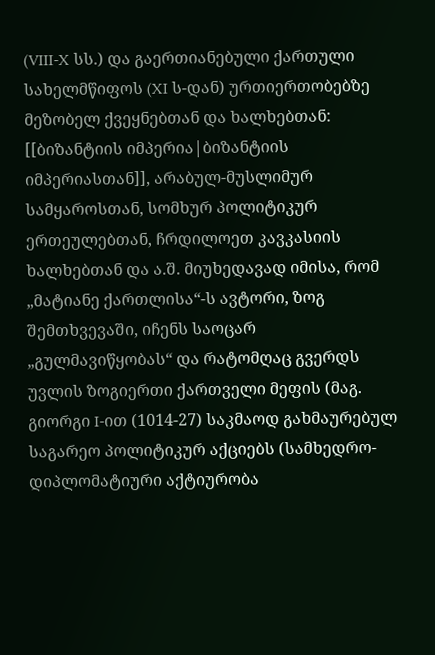(VIII-X სს.) და გაერთიანებული ქართული სახელმწიფოს (XI ს-დან) ურთიერთობებზე მეზობელ ქვეყნებთან და ხალხებთან: [[ბიზანტიის იმპერია|ბიზანტიის იმპერიასთან]], არაბულ-მუსლიმურ სამყაროსთან, სომხურ პოლიტიკურ ერთეულებთან, ჩრდილოეთ კავკასიის ხალხებთან და ა.შ. მიუხედავად იმისა, რომ „მატიანე ქართლისა“-ს ავტორი, ზოგ შემთხვევაში, იჩენს საოცარ „გულმავიწყობას“ და რატომღაც გვერდს უვლის ზოგიერთი ქართველი მეფის (მაგ. გიორგი I-ით (1014-27) საკმაოდ გახმაურებულ საგარეო პოლიტიკურ აქციებს (სამხედრო-დიპლომატიური აქტიურობა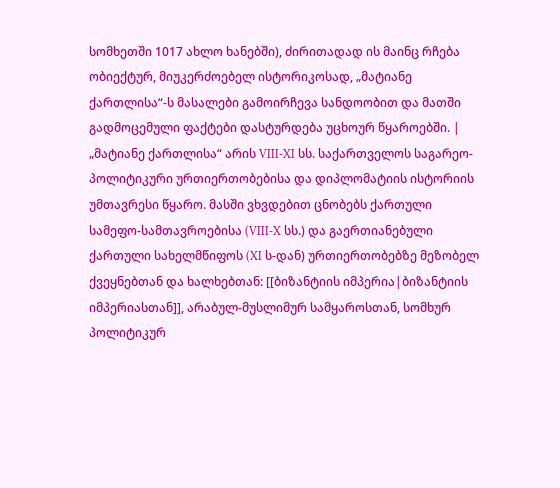სომხეთში 1017 ახლო ხანებში), ძირითადად ის მაინც რჩება ობიექტურ, მიუკერძოებელ ისტორიკოსად, „მატიანე ქართლისა“-ს მასალები გამოირჩევა სანდოობით და მათში გადმოცემული ფაქტები დასტურდება უცხოურ წყაროებში. | „მატიანე ქართლისა“ არის VIII-XI სს. საქართველოს საგარეო-პოლიტიკური ურთიერთობებისა და დიპლომატიის ისტორიის უმთავრესი წყარო. მასში ვხვდებით ცნობებს ქართული სამეფო-სამთავროებისა (VIII-X სს.) და გაერთიანებული ქართული სახელმწიფოს (XI ს-დან) ურთიერთობებზე მეზობელ ქვეყნებთან და ხალხებთან: [[ბიზანტიის იმპერია|ბიზანტიის იმპერიასთან]], არაბულ-მუსლიმურ სამყაროსთან, სომხურ პოლიტიკურ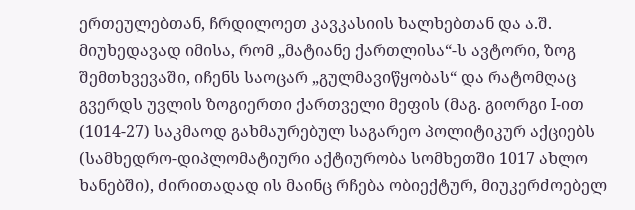ერთეულებთან, ჩრდილოეთ კავკასიის ხალხებთან და ა.შ. მიუხედავად იმისა, რომ „მატიანე ქართლისა“-ს ავტორი, ზოგ შემთხვევაში, იჩენს საოცარ „გულმავიწყობას“ და რატომღაც გვერდს უვლის ზოგიერთი ქართველი მეფის (მაგ. გიორგი I-ით (1014-27) საკმაოდ გახმაურებულ საგარეო პოლიტიკურ აქციებს (სამხედრო-დიპლომატიური აქტიურობა სომხეთში 1017 ახლო ხანებში), ძირითადად ის მაინც რჩება ობიექტურ, მიუკერძოებელ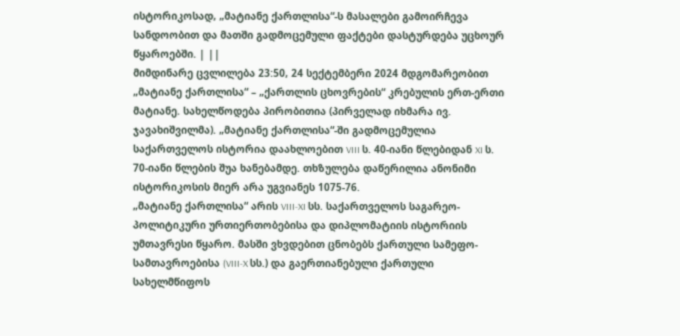ისტორიკოსად, „მატიანე ქართლისა“-ს მასალები გამოირჩევა სანდოობით და მათში გადმოცემული ფაქტები დასტურდება უცხოურ წყაროებში. | ||
მიმდინარე ცვლილება 23:50, 24 სექტემბერი 2024 მდგომარეობით
„მატიანე ქართლისა“ – „ქართლის ცხოვრების“ კრებულის ერთ-ერთი მატიანე. სახელწოდება პირობითია (პირველად იხმარა ივ. ჯავახიშვილმა). „მატიანე ქართლისა“-ში გადმოცემულია საქართველოს ისტორია დაახლოებით VIII ს. 40-იანი წლებიდან XI ს. 70-იანი წლების შუა ხანებამდე. თხზულება დაწერილია ანონიმი ისტორიკოსის მიერ არა უგვიანეს 1075-76.
„მატიანე ქართლისა“ არის VIII-XI სს. საქართველოს საგარეო-პოლიტიკური ურთიერთობებისა და დიპლომატიის ისტორიის უმთავრესი წყარო. მასში ვხვდებით ცნობებს ქართული სამეფო-სამთავროებისა (VIII-X სს.) და გაერთიანებული ქართული სახელმწიფოს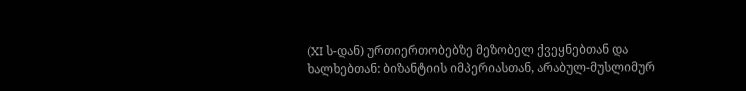(XI ს-დან) ურთიერთობებზე მეზობელ ქვეყნებთან და ხალხებთან: ბიზანტიის იმპერიასთან, არაბულ-მუსლიმურ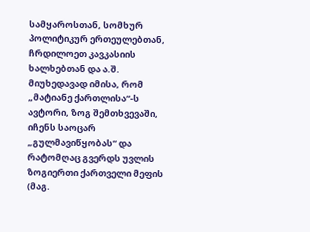სამყაროსთან, სომხურ პოლიტიკურ ერთეულებთან, ჩრდილოეთ კავკასიის ხალხებთან და ა.შ. მიუხედავად იმისა, რომ „მატიანე ქართლისა“-ს ავტორი, ზოგ შემთხვევაში, იჩენს საოცარ „გულმავიწყობას“ და რატომღაც გვერდს უვლის ზოგიერთი ქართველი მეფის (მაგ.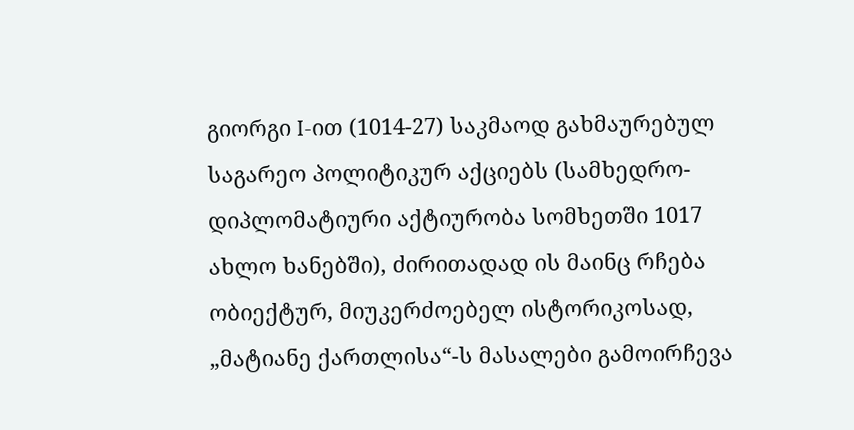გიორგი I-ით (1014-27) საკმაოდ გახმაურებულ საგარეო პოლიტიკურ აქციებს (სამხედრო-დიპლომატიური აქტიურობა სომხეთში 1017 ახლო ხანებში), ძირითადად ის მაინც რჩება ობიექტურ, მიუკერძოებელ ისტორიკოსად, „მატიანე ქართლისა“-ს მასალები გამოირჩევა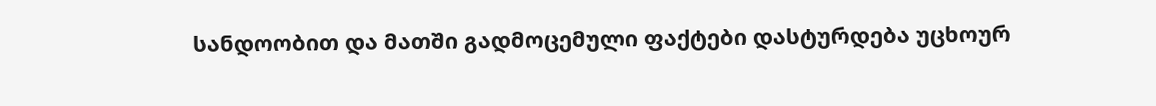სანდოობით და მათში გადმოცემული ფაქტები დასტურდება უცხოურ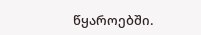წყაროებში.